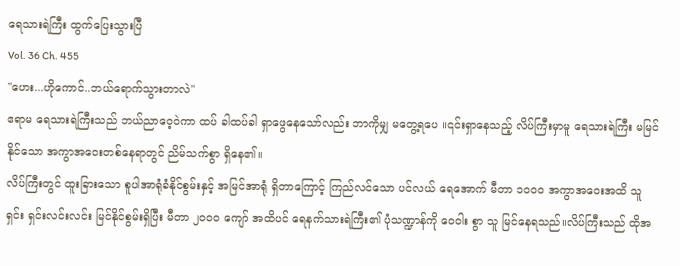ရေသားရဲကြီး ထွက်ပြေးသွားပြီ
Vol. 36 Ch. 455
"ဟေး...ဟိုကောင်..ဘယ်ရောက်သွားတာလဲ"
ဧရာမ ရေသားရဲကြီးသည် ဘယ်ညာဝေ့ဝဲကာ ထပ် ခါထပ်ခါ ရှာဖွေနေသော်လည်း ဘာကိုမျှ မတွေ့ရပေ ။၎င်းရှာနေသည့် လိပ်ကြီးမှာမူ ရေသားရဲကြီး မမြင် နိုင်သော အကွာအဝေးတစ်နေရာတွင် ညိမ်သက်စွာ ရှိနေ၏။
လိပ်ကြီးတွင် ထူးခြားသော စူပါအာရုံခံနိုင်စွမ်းနှင့် အမြင်အာရုံ ရှိတာကြောင့် ကြည်လင်သော ပင်လယ် ရေအောက် မီတာ ၁၀၀၀ အကွာအဝေးအထိ သူ ရှင်း ရှင်းလင်းလင်း မြင်နိုင်စွမ်းရှိပြီး မီတာ ၂၀၀၀ ကျော် အထိပင် ရေနက်သားရဲကြီး၏ ပုံသဏ္ဍာန်ကို ဝေဝါး စွာ သူ မြင်နေရသည်။လိပ်ကြီးသည် ထိုအ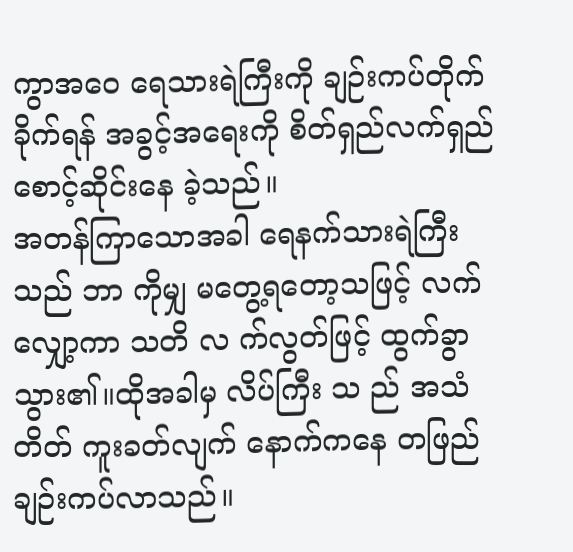ကွာအဝေ ရေသားရဲကြီးကို ချဉ်းကပ်တိုက်ခိုက်ရန် အခွင့်အရေးကို စိတ်ရှည်လက်ရှည် စောင့်ဆိုင်းနေ ခဲ့သည်။
အတန်ကြာသောအခါ ရေနက်သားရဲကြီးသည် ဘာ ကိုမျှ မတွေ့ရတော့သဖြင့် လက်လျှော့ကာ သတိ လ က်လွတ်ဖြင့် ထွက်ခွာသွား၏။ထိုအခါမှ လိပ်ကြီး သ ည် အသံတိတ် ကူးခတ်လျက် နောက်ကနေ တဖြည် ချဉ်းကပ်လာသည်။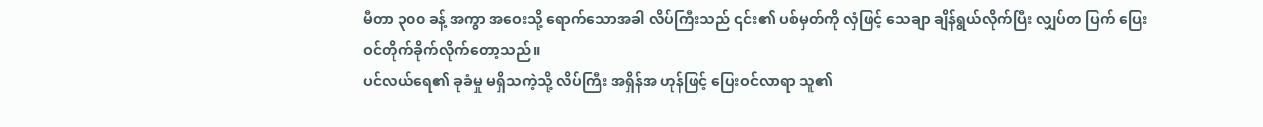မီတာ ၃၀၀ ခန့် အကွာ အဝေးသို့ ရောက်သောအခါ လိပ်ကြီးသည် ၎င်း၏ ပစ်မှတ်ကို လှံဖြင့် သေချာ ချိန်ရွယ်လိုက်ပြီး လျှပ်တ ပြက် ပြေးဝင်တိုက်ခိုက်လိုက်တော့သည်။
ပင်လယ်ရေ၏ ခုခံမှု မရှိသကဲ့သို့ လိပ်ကြီး အရှိန်အ ဟုန်ဖြင့် ပြေးဝင်လာရာ သူ၏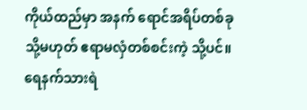ကိုယ်ထည်မှာ အနက် ရောင်အရိပ်တစ်ခု သို့မဟုတ် ဧရာမလှံတစ်စင်းကဲ့ သို့ပင်။ ရေနက်သားရဲ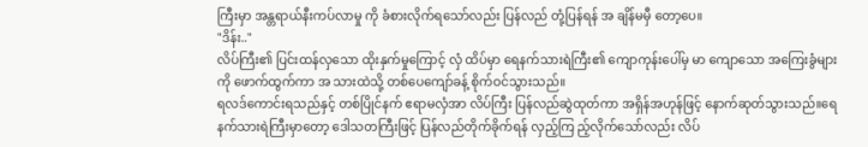ကြီးမှာ အန္တရာယ်နီးကပ်လာမှု ကို ခံစားလိုက်ရသော်လည်း ပြန်လည် တုံ့ပြန်ရန် အ ချိန်မမှီ တော့ပေ။
"ဒိန်း.."
လိပ်ကြီး၏ ပြင်းထန်လှသော ထိုးနှက်မှုကြောင့် လှံ ထိပ်မှာ ရေနက်သားရဲကြီး၏ ကျောကုန်းပေါ်မှ မာ ကျောသော အကြေးခွံများကို ဖောက်ထွက်ကာ အ သားထဲသို့ တစ်ပေကျော်ခန့် စိုက်ဝင်သွားသည်။
ရလဒ်ကောင်းရသည်နှင့် တစ်ပြိုင်နက် ဧရာမလှံအာ လိပ်ကြီး ပြန်လည်ဆွဲထုတ်ကာ အရှိန်အဟုန်ဖြင့် နောက်ဆုတ်သွားသည်။ရေနက်သားရဲကြီးမှာတော့ ဒေါသတကြီးဖြင့် ပြန်လည်တိုက်ခိုက်ရန် လှည့်ကြ ည့်လိုက်သော်လည်း လိပ်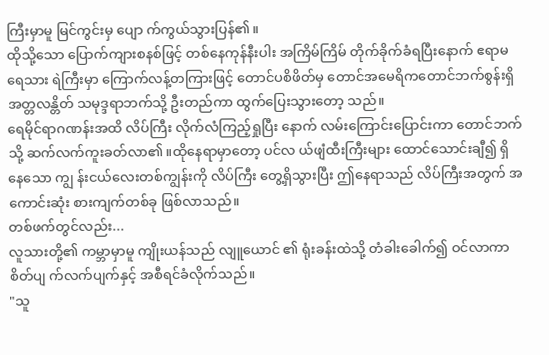ကြီးမှာမူ မြင်ကွင်းမှ ပျော က်ကွယ်သွားပြန်၏။
ထိုသို့သော ပြောက်ကျားစနစ်ဖြင့် တစ်နေကုန်နီးပါး အကြိမ်ကြိမ် တိုက်ခိုက်ခံရပြီးနောက် ဧရာမ ရေသား ရဲကြီးမှာ ကြောက်လန့်တကြားဖြင့် တောင်ပစိဖိတ်မှ တောင်အမေရိကတောင်ဘက်စွန်းရှိ အတ္တလန္တိတ် သမုဒ္ဒရာဘက်သို့ ဦးတည်ကာ ထွက်ပြေးသွားတော့ သည်။
ရေမိုင်ရာဂဏန်းအထိ လိပ်ကြီး လိုက်လံကြည့်ရှုပြီး နောက် လမ်းကြောင်းပြောင်းကာ တောင်ဘက်သို့ ဆက်လက်ကူးခတ်လာ၏။ထိုနေရာမှာတော့ ပင်လ ယ်ဖျံထီးကြီးများ ထောင်သောင်းချီ၍ ရှိနေသော ကျွ န်းငယ်လေးတစ်ကျွန်းကို လိပ်ကြီး တွေ့ရှိသွားပြီး ဤနေရာသည် လိပ်ကြီးအတွက် အကောင်းဆုံး စားကျက်တစ်ခု ဖြစ်လာသည်။
တစ်ဖက်တွင်လည်း...
လူသားတို့၏ ကမ္ဘာမှာမူ ကျိုးယန်သည် လျူယောင် ၏ ရုံးခန်းထဲသို့ တံခါးခေါက်၍ ဝင်လာကာ စိတ်ပျ က်လက်ပျက်နှင့် အစီရင်ခံလိုက်သည်။
"သူ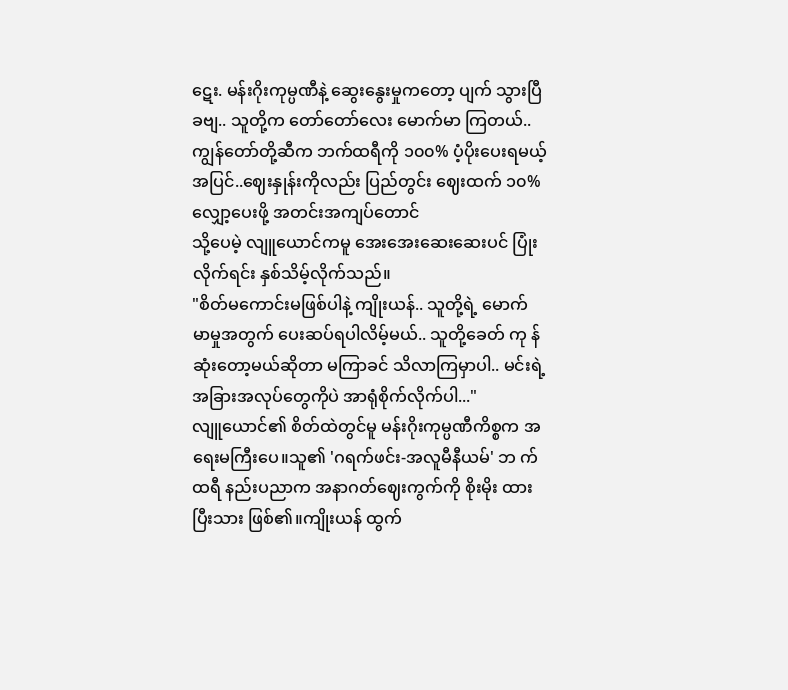ဋေး. မန်းဂိုးကုမ္ပဏီနဲ့ ဆွေးနွေးမှုကတော့ ပျက် သွားပြီခဗျ.. သူတို့က တော်တော်လေး မောက်မာ ကြတယ်.. ကျွန်တော်တို့ဆီက ဘက်ထရီကို ၁၀၀% ပံ့ပိုးပေးရမယ့်အပြင်..ဈေးနှုန်းကိုလည်း ပြည်တွင်း ဈေးထက် ၁၀% လျှော့ပေးဖို့ အတင်းအကျပ်တောင်
သို့ပေမဲ့ လျူယောင်ကမူ အေးအေးဆေးဆေးပင် ပြုံးလိုက်ရင်း နှစ်သိမ့်လိုက်သည်။
"စိတ်မကောင်းမဖြစ်ပါနဲ့ ကျိုးယန်.. သူတို့ရဲ့ မောက် မာမှုအတွက် ပေးဆပ်ရပါလိမ့်မယ်.. သူတို့ခေတ် ကု န်ဆုံးတော့မယ်ဆိုတာ မကြာခင် သိလာကြမှာပါ.. မင်းရဲ့ အခြားအလုပ်တွေကိုပဲ အာရုံစိုက်လိုက်ပါ..."
လျူယောင်၏ စိတ်ထဲတွင်မူ မန်းဂိုးကုမ္ပဏီကိစ္စက အရေးမကြီးပေ။သူ၏ 'ဂရက်ဖင်း-အလူမီနီယမ်' ဘ က်ထရီ နည်းပညာက အနာဂတ်ဈေးကွက်ကို စိုးမိုး ထားပြီးသား ဖြစ်၏။ကျိုးယန် ထွက်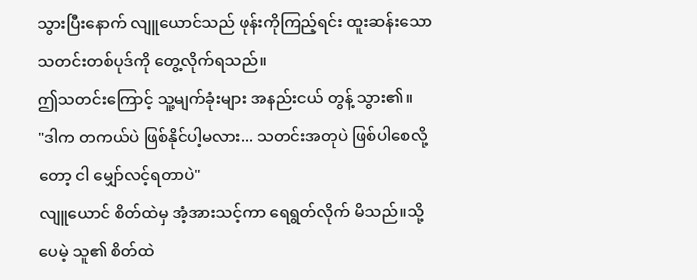သွားပြီးနောက် လျူယောင်သည် ဖုန်းကိုကြည့်ရင်း ထူးဆန်းသော သတင်းတစ်ပုဒ်ကို တွေ့လိုက်ရသည်။
ဤသတင်းကြောင့် သူ့မျက်ခုံးများ အနည်းငယ် တွန့် သွား၏။
"ဒါက တကယ်ပဲ ဖြစ်နိုင်ပါ့မလား... သတင်းအတုပဲ ဖြစ်ပါစေလို့တော့ ငါ မျှော်လင့်ရတာပဲ"
လျူယောင် စိတ်ထဲမှ အံ့အားသင့်ကာ ရေရွတ်လိုက် မိသည်။သို့ပေမဲ့ သူ၏ စိတ်ထဲ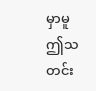မှာမူ ဤသတင်း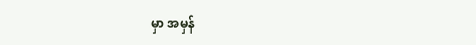မှာ အမှန်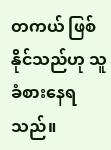တကယ် ဖြစ်နိုင်သည်ဟု သူ ခံစားနေရသည်။